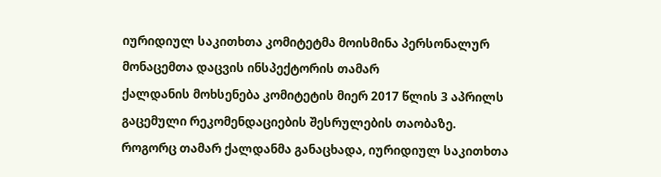იურიდიულ საკითხთა კომიტეტმა მოისმინა პერსონალურ მონაცემთა დაცვის ინსპექტორის თამარ
ქალდანის მოხსენება კომიტეტის მიერ 2017 წლის 3 აპრილს გაცემული რეკომენდაციების შესრულების თაობაზე.
როგორც თამარ ქალდანმა განაცხადა, იურიდიულ საკითხთა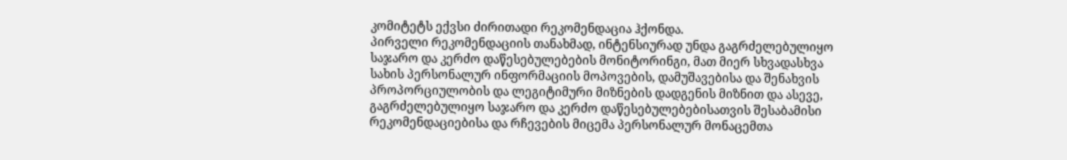კომიტეტს ექვსი ძირითადი რეკომენდაცია ჰქონდა.
პირველი რეკომენდაციის თანახმად, ინტენსიურად უნდა გაგრძელებულიყო საჯარო და კერძო დაწესებულებების მონიტორინგი, მათ მიერ სხვადასხვა სახის პერსონალურ ინფორმაციის მოპოვების, დამუშავებისა და შენახვის პროპორციულობის და ლეგიტიმური მიზნების დადგენის მიზნით და ასევე, გაგრძელებულიყო საჯარო და კერძო დაწესებულებებისათვის შესაბამისი რეკომენდაციებისა და რჩევების მიცემა პერსონალურ მონაცემთა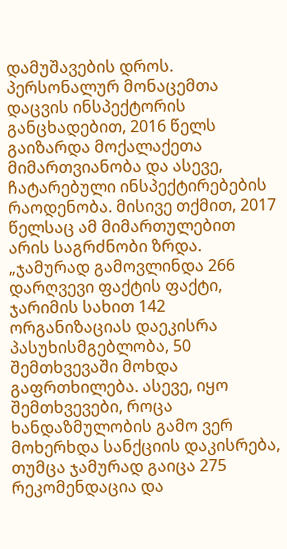დამუშავების დროს.
პერსონალურ მონაცემთა დაცვის ინსპექტორის განცხადებით, 2016 წელს გაიზარდა მოქალაქეთა მიმართვიანობა და ასევე, ჩატარებული ინსპექტირებების რაოდენობა. მისივე თქმით, 2017 წელსაც ამ მიმართულებით არის საგრძნობი ზრდა. „ჯამურად გამოვლინდა 266 დარღვევი ფაქტის ფაქტი, ჯარიმის სახით 142 ორგანიზაციას დაეკისრა პასუხისმგებლობა, 50 შემთხვევაში მოხდა გაფრთხილება. ასევე, იყო შემთხვევები, როცა ხანდაზმულობის გამო ვერ მოხერხდა სანქციის დაკისრება, თუმცა ჯამურად გაიცა 275 რეკომენდაცია და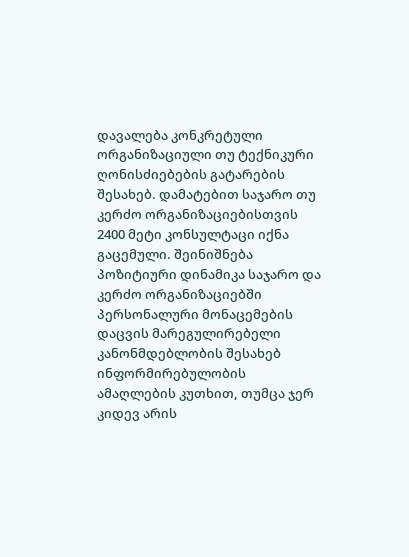დავალება კონკრეტული ორგანიზაციული თუ ტექნიკური ღონისძიებების გატარების შესახებ. დამატებით საჯარო თუ კერძო ორგანიზაციებისთვის 2400 მეტი კონსულტაცი იქნა გაცემული. შეინიშნება პოზიტიური დინამიკა საჯარო და კერძო ორგანიზაციებში პერსონალური მონაცემების დაცვის მარეგულირებელი კანონმდებლობის შესახებ ინფორმირებულობის ამაღლების კუთხით, თუმცა ჯერ კიდევ არის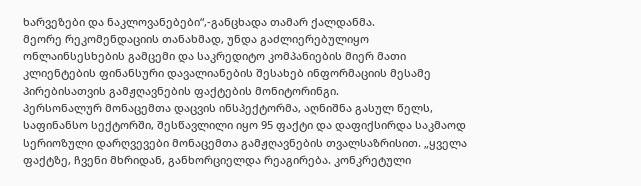ხარვეზები და ნაკლოვანებები“,-განცხადა თამარ ქალდანმა.
მეორე რეკომენდაციის თანახმად, უნდა გაძლიერებულიყო ონლაინსესხების გამცემი და საკრედიტო კომპანიების მიერ მათი კლიენტების ფინანსური დავალიანების შესახებ ინფორმაციის მესამე პირებისათვის გამჟღავნების ფაქტების მონიტორინგი.
პერსონალურ მონაცემთა დაცვის ინსპექტორმა, აღნიშნა გასულ წელს, საფინანსო სექტორში, შესწავლილი იყო 95 ფაქტი და დაფიქსირდა საკმაოდ სერიოზული დარღვევები მონაცემთა გამჟღავნების თვალსაზრისით. „ყველა ფაქტზე, ჩვენი მხრიდან, განხორციელდა რეაგირება. კონკრეტული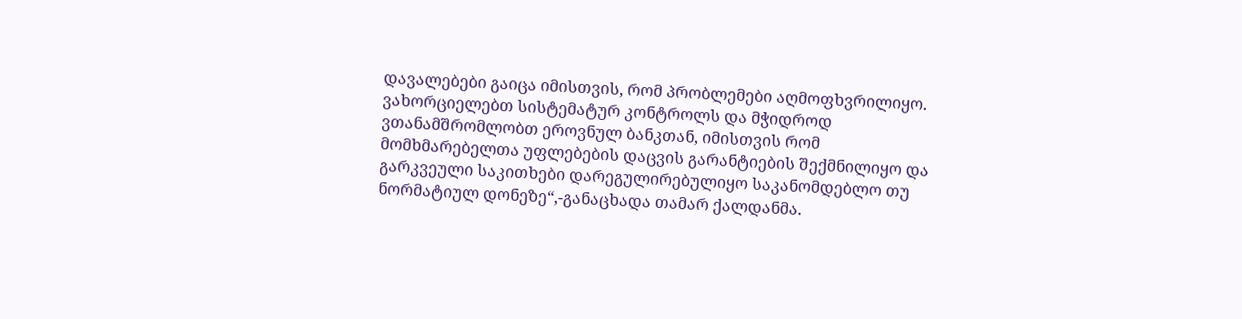დავალებები გაიცა იმისთვის, რომ პრობლემები აღმოფხვრილიყო. ვახორციელებთ სისტემატურ კონტროლს და მჭიდროდ ვთანამშრომლობთ ეროვნულ ბანკთან, იმისთვის რომ მომხმარებელთა უფლებების დაცვის გარანტიების შექმნილიყო და გარკვეული საკითხები დარეგულირებულიყო საკანომდებლო თუ ნორმატიულ დონეზე“,-განაცხადა თამარ ქალდანმა.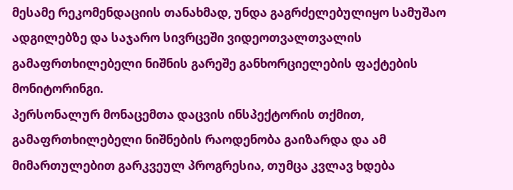მესამე რეკომენდაციის თანახმად, უნდა გაგრძელებულიყო სამუშაო ადგილებზე და საჯარო სივრცეში ვიდეოთვალთვალის გამაფრთხილებელი ნიშნის გარეშე განხორციელების ფაქტების მონიტორინგი.
პერსონალურ მონაცემთა დაცვის ინსპექტორის თქმით, გამაფრთხილებელი ნიშნების რაოდენობა გაიზარდა და ამ მიმართულებით გარკვეულ პროგრესია, თუმცა კვლავ ხდება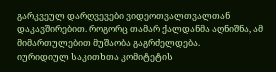გარკვეულ დარღვევები ვიდეოთვალთვალთან დაკავშირებით. როგორც თამარ ქალდანმა აღნიშნა, ამ მიმართულებით მუშაობა გაგრძელდება.
იურიდიულ საკითხთა კომიტეტის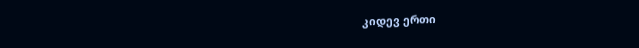კიდევ ერთი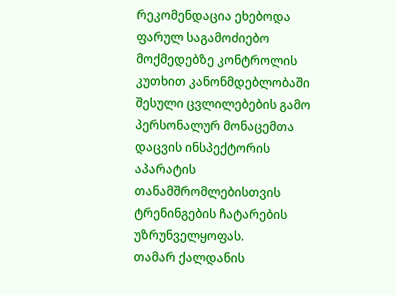რეკომენდაცია ეხებოდა ფარულ საგამოძიებო მოქმედებზე კონტროლის კუთხით კანონმდებლობაში შესული ცვლილებების გამო პერსონალურ მონაცემთა დაცვის ინსპექტორის აპარატის თანამშრომლებისთვის ტრენინგების ჩატარების უზრუნველყოფას.
თამარ ქალდანის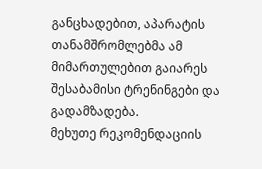განცხადებით, აპარატის თანამშრომლებმა ამ მიმართულებით გაიარეს შესაბამისი ტრენინგები და გადამზადება.
მეხუთე რეკომენდაციის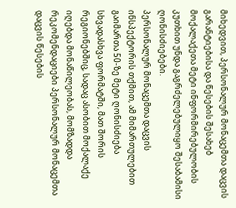მიხედვით, პერსონალურ მონაცემთა დაცვის გარანტიებისა და წესების შესახებ მოქალაქეთა მეტი ინფორმირებულობის კუთხით უნდა გაგრძელებულიყო შესაბამისი ღონისძიებები.
პერსონალურ მონაცემთა დაცვის ინსპექტორის თქმით, ამ მიმართულებით გაიმართა 50-ზე მეტი ღონისძიება სხვადასხვა ფორმატში, მათ შორის რეგიონებშიც, სადაც ასობით მოქალაქე იღებდა მონაწილეობას, მომზადდა რეკომენდაციები პერსონალურ მონაცემთა დაცვის წესების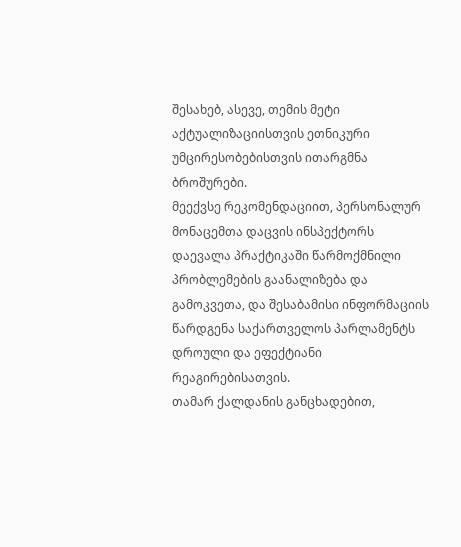შესახებ, ასევე, თემის მეტი აქტუალიზაციისთვის ეთნიკური უმცირესობებისთვის ითარგმნა ბროშურები.
მეექვსე რეკომენდაციით, პერსონალურ მონაცემთა დაცვის ინსპექტორს დაევალა პრაქტიკაში წარმოქმნილი პრობლემების გაანალიზება და გამოკვეთა, და შესაბამისი ინფორმაციის წარდგენა საქართველოს პარლამენტს დროული და ეფექტიანი რეაგირებისათვის.
თამარ ქალდანის განცხადებით,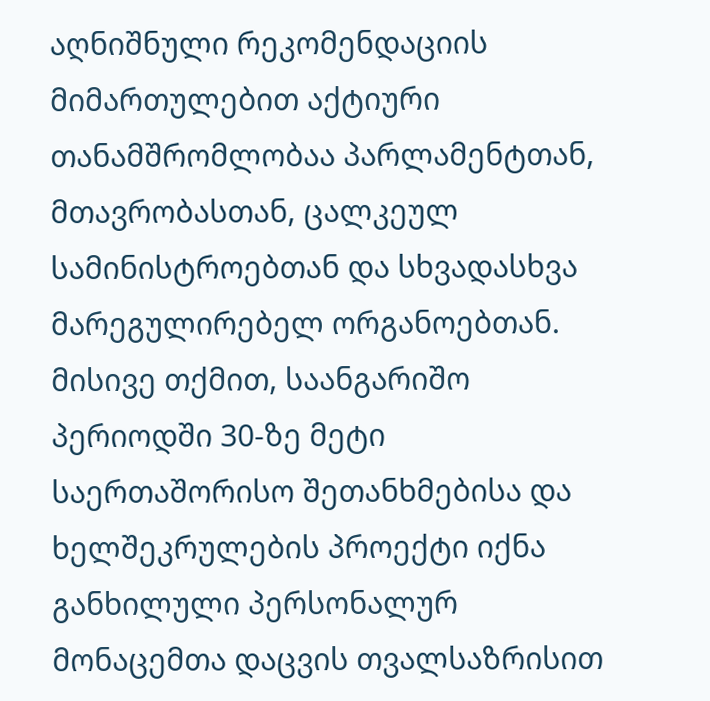აღნიშნული რეკომენდაციის მიმართულებით აქტიური თანამშრომლობაა პარლამენტთან, მთავრობასთან, ცალკეულ სამინისტროებთან და სხვადასხვა მარეგულირებელ ორგანოებთან. მისივე თქმით, საანგარიშო პერიოდში 30-ზე მეტი საერთაშორისო შეთანხმებისა და ხელშეკრულების პროექტი იქნა განხილული პერსონალურ მონაცემთა დაცვის თვალსაზრისით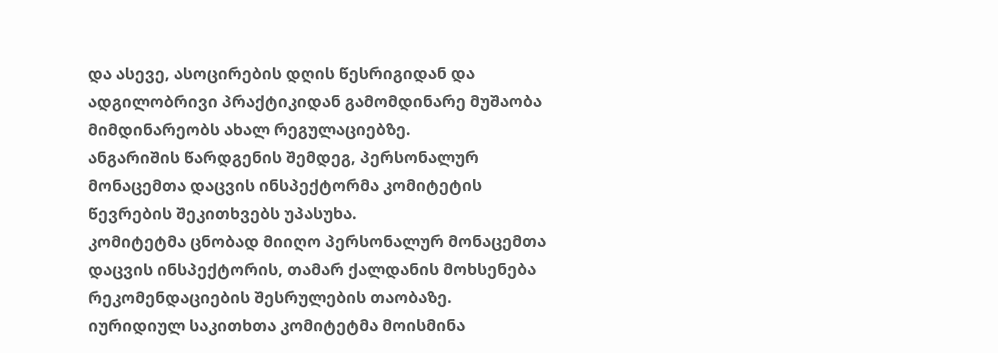და ასევე, ასოცირების დღის წესრიგიდან და ადგილობრივი პრაქტიკიდან გამომდინარე მუშაობა მიმდინარეობს ახალ რეგულაციებზე.
ანგარიშის წარდგენის შემდეგ, პერსონალურ მონაცემთა დაცვის ინსპექტორმა კომიტეტის წევრების შეკითხვებს უპასუხა.
კომიტეტმა ცნობად მიიღო პერსონალურ მონაცემთა დაცვის ინსპექტორის, თამარ ქალდანის მოხსენება რეკომენდაციების შესრულების თაობაზე.
იურიდიულ საკითხთა კომიტეტმა მოისმინა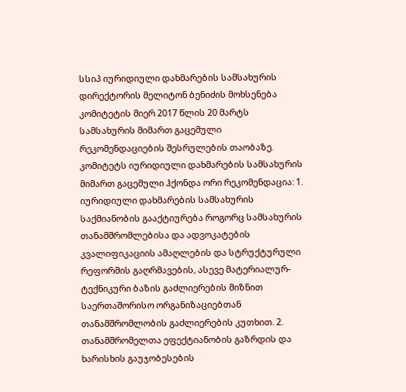სსიპ იურიდიული დახმარების სამსახურის დირექტორის მელიტონ ბენიძის მოხსენება კომიტეტის მიერ 2017 წლის 20 მარტს სამსახურის მიმართ გაცემული რეკომენდაციების შესრულების თაობაზე.
კომიტეტს იურიდიული დახმარების სამსახურის მიმართ გაცემული ჰქონდა ორი რეკომენდაცია: 1. იურიდიული დახმარების სამსახურის საქმიანობის გააქტიურება როგორც სამსახურის თანამშრომლებისა და ადვოკატების კვალიფიკაციის ამაღლების და სტრუქტურული რეფორმის გაღრმავების, ასევე მატერიალურ-ტექნიკური ბაზის გაძლიერების მიზნით საერთაშორისო ორგანიზაციებთან თანამშრომლობის გაძლიერების კუთხით. 2. თანამშრომელთა ეფექტიანობის გაზრდის და ხარისხის გაუჯობესების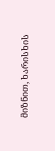მიზნით, ხარისხის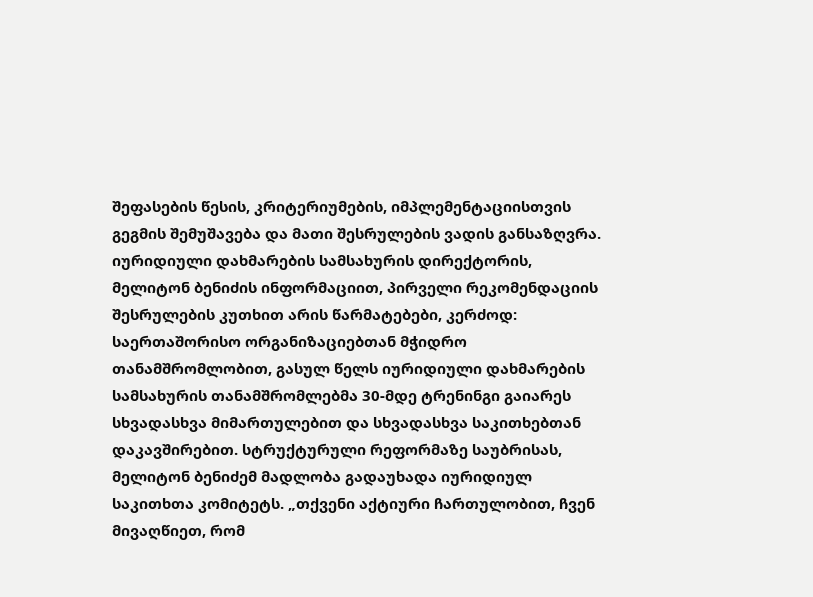შეფასების წესის, კრიტერიუმების, იმპლემენტაციისთვის გეგმის შემუშავება და მათი შესრულების ვადის განსაზღვრა.
იურიდიული დახმარების სამსახურის დირექტორის, მელიტონ ბენიძის ინფორმაციით, პირველი რეკომენდაციის შესრულების კუთხით არის წარმატებები, კერძოდ: საერთაშორისო ორგანიზაციებთან მჭიდრო თანამშრომლობით, გასულ წელს იურიდიული დახმარების სამსახურის თანამშრომლებმა 30-მდე ტრენინგი გაიარეს სხვადასხვა მიმართულებით და სხვადასხვა საკითხებთან დაკავშირებით. სტრუქტურული რეფორმაზე საუბრისას, მელიტონ ბენიძემ მადლობა გადაუხადა იურიდიულ საკითხთა კომიტეტს. „თქვენი აქტიური ჩართულობით, ჩვენ მივაღწიეთ, რომ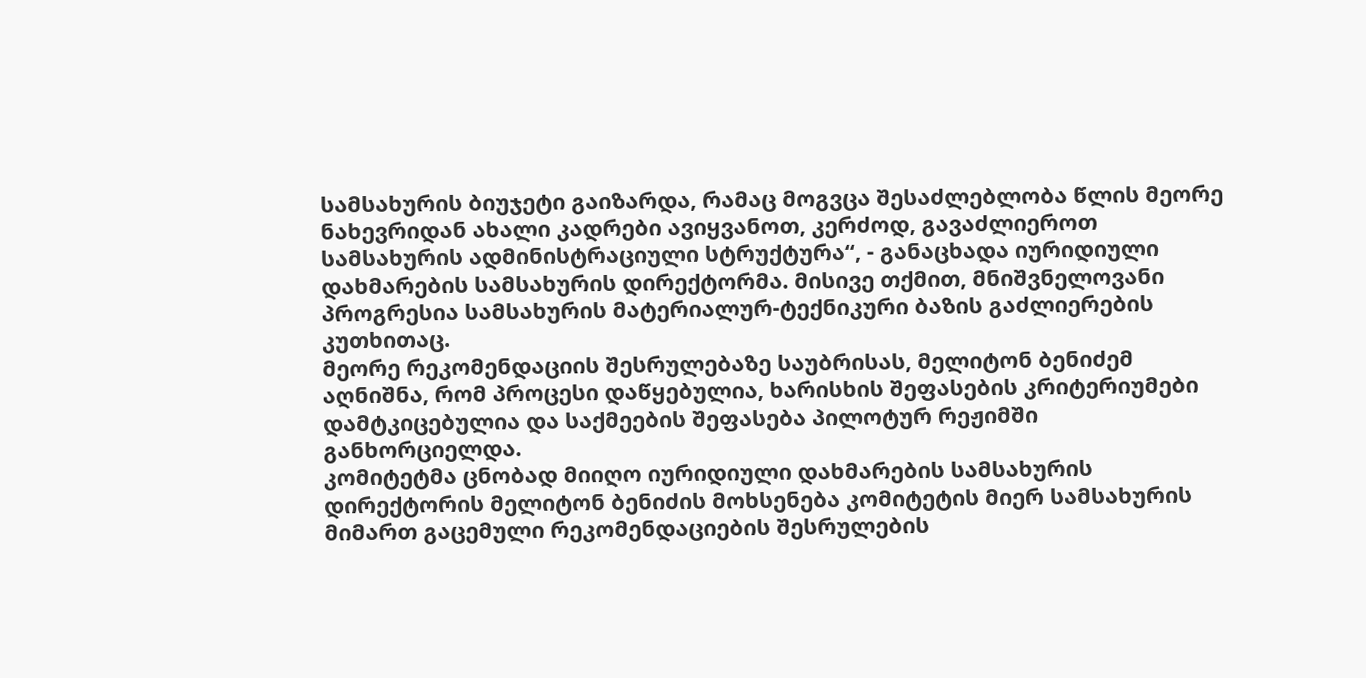სამსახურის ბიუჯეტი გაიზარდა, რამაც მოგვცა შესაძლებლობა წლის მეორე ნახევრიდან ახალი კადრები ავიყვანოთ, კერძოდ, გავაძლიეროთ სამსახურის ადმინისტრაციული სტრუქტურა“, - განაცხადა იურიდიული დახმარების სამსახურის დირექტორმა. მისივე თქმით, მნიშვნელოვანი პროგრესია სამსახურის მატერიალურ-ტექნიკური ბაზის გაძლიერების კუთხითაც.
მეორე რეკომენდაციის შესრულებაზე საუბრისას, მელიტონ ბენიძემ აღნიშნა, რომ პროცესი დაწყებულია, ხარისხის შეფასების კრიტერიუმები დამტკიცებულია და საქმეების შეფასება პილოტურ რეჟიმში განხორციელდა.
კომიტეტმა ცნობად მიიღო იურიდიული დახმარების სამსახურის დირექტორის მელიტონ ბენიძის მოხსენება კომიტეტის მიერ სამსახურის მიმართ გაცემული რეკომენდაციების შესრულების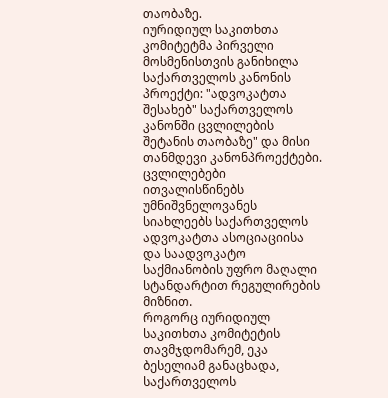თაობაზე.
იურიდიულ საკითხთა კომიტეტმა პირველი მოსმენისთვის განიხილა საქართველოს კანონის პროექტი: "ადვოკატთა შესახებ" საქართველოს კანონში ცვლილების შეტანის თაობაზე" და მისი თანმდევი კანონპროექტები.
ცვლილებები ითვალისწინებს უმნიშვნელოვანეს სიახლეებს საქართველოს ადვოკატთა ასოციაციისა და საადვოკატო საქმიანობის უფრო მაღალი სტანდარტით რეგულირების მიზნით.
როგორც იურიდიულ საკითხთა კომიტეტის თავმჯდომარემ, ეკა ბესელიამ განაცხადა, საქართველოს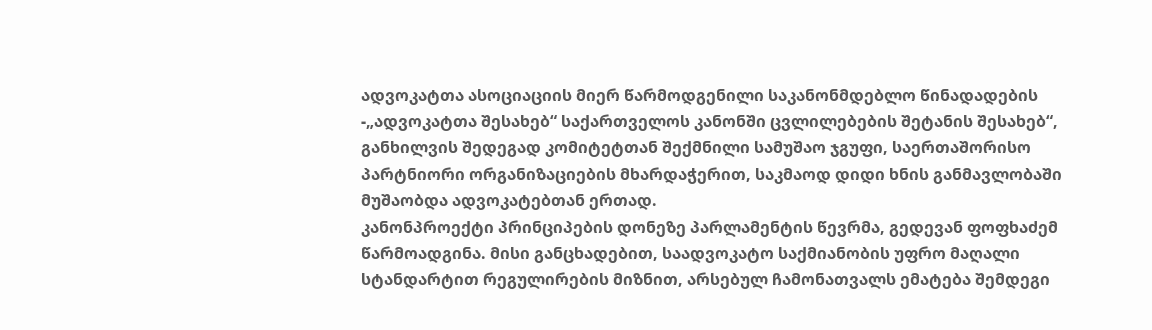ადვოკატთა ასოციაციის მიერ წარმოდგენილი საკანონმდებლო წინადადების -„ადვოკატთა შესახებ“ საქართველოს კანონში ცვლილებების შეტანის შესახებ“, განხილვის შედეგად კომიტეტთან შექმნილი სამუშაო ჯგუფი, საერთაშორისო პარტნიორი ორგანიზაციების მხარდაჭერით, საკმაოდ დიდი ხნის განმავლობაში მუშაობდა ადვოკატებთან ერთად.
კანონპროექტი პრინციპების დონეზე პარლამენტის წევრმა, გედევან ფოფხაძემ წარმოადგინა. მისი განცხადებით, საადვოკატო საქმიანობის უფრო მაღალი სტანდარტით რეგულირების მიზნით, არსებულ ჩამონათვალს ემატება შემდეგი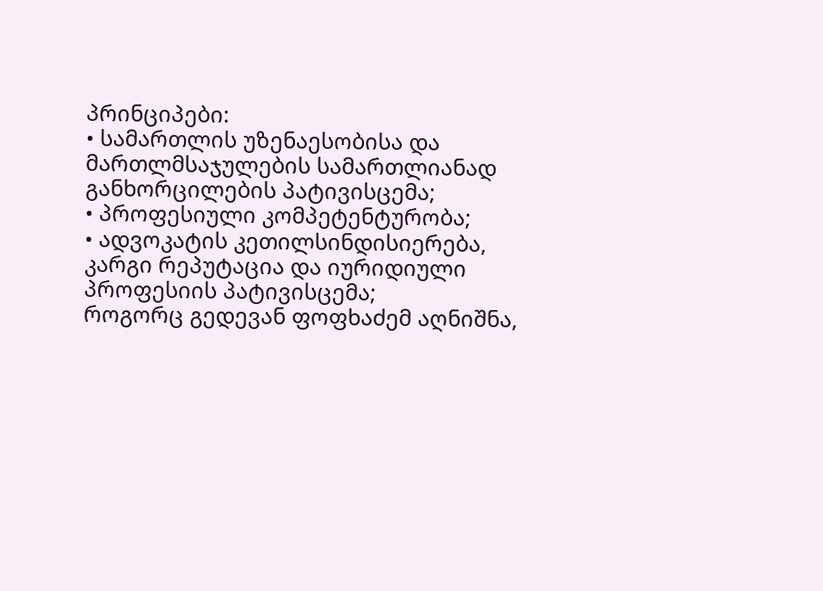პრინციპები:
• სამართლის უზენაესობისა და მართლმსაჯულების სამართლიანად განხორცილების პატივისცემა;
• პროფესიული კომპეტენტურობა;
• ადვოკატის კეთილსინდისიერება, კარგი რეპუტაცია და იურიდიული პროფესიის პატივისცემა;
როგორც გედევან ფოფხაძემ აღნიშნა,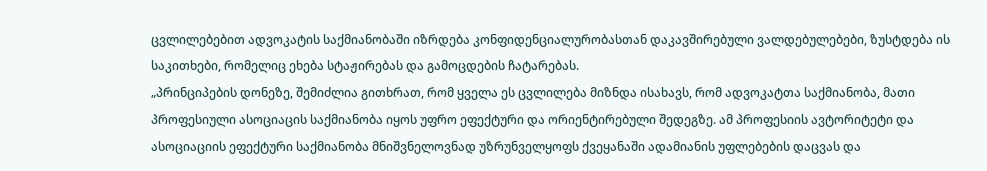ცვლილებებით ადვოკატის საქმიანობაში იზრდება კონფიდენციალურობასთან დაკავშირებული ვალდებულებები, ზუსტდება ის საკითხები, რომელიც ეხება სტაჟირებას და გამოცდების ჩატარებას.
„პრინციპების დონეზე, შემიძლია გითხრათ, რომ ყველა ეს ცვლილება მიზნდა ისახავს, რომ ადვოკატთა საქმიანობა, მათი პროფესიული ასოციაცის საქმიანობა იყოს უფრო ეფექტური და ორიენტირებული შედეგზე. ამ პროფესიის ავტორიტეტი და ასოციაციის ეფექტური საქმიანობა მნიშვნელოვნად უზრუნველყოფს ქვეყანაში ადამიანის უფლებების დაცვას და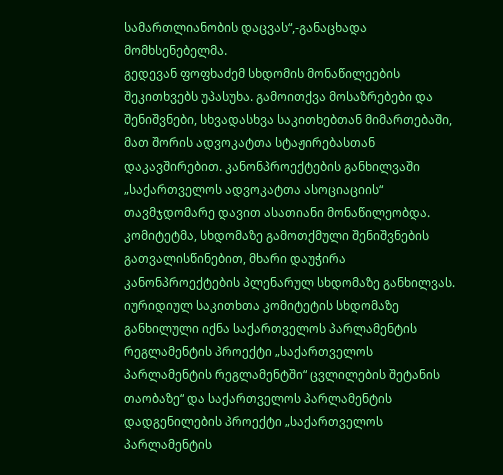სამართლიანობის დაცვას“,-განაცხადა მომხსენებელმა.
გედევან ფოფხაძემ სხდომის მონაწილეების შეკითხვებს უპასუხა. გამოითქვა მოსაზრებები და შენიშვნები, სხვადასხვა საკითხებთან მიმართებაში, მათ შორის ადვოკატთა სტაჟირებასთან დაკავშირებით. კანონპროექტების განხილვაში „საქართველოს ადვოკატთა ასოციაციის“ თავმჯდომარე დავით ასათიანი მონაწილეობდა.
კომიტეტმა, სხდომაზე გამოთქმული შენიშვნების გათვალისწინებით, მხარი დაუჭირა კანონპროექტების პლენარულ სხდომაზე განხილვას.
იურიდიულ საკითხთა კომიტეტის სხდომაზე განხილული იქნა საქართველოს პარლამენტის რეგლამენტის პროექტი „საქართველოს პარლამენტის რეგლამენტში“ ცვლილების შეტანის თაობაზე“ და საქართველოს პარლამენტის დადგენილების პროექტი „საქართველოს პარლამენტის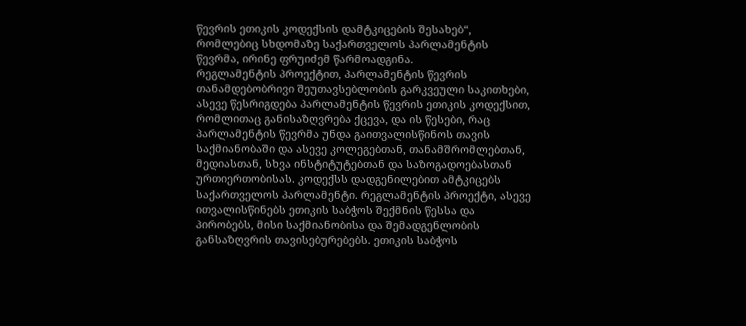წევრის ეთიკის კოდექსის დამტკიცების შესახებ“, რომლებიც სხდომაზე საქართველოს პარლამენტის წევრმა, ირინე ფრუიძემ წარმოადგინა.
რეგლამენტის პროექტით, პარლამენტის წევრის თანამდებობრივი შეუთავსებლობის გარკვეული საკითხები, ასევე წესრიგდება პარლამენტის წევრის ეთიკის კოდექსით, რომლითაც განისაზღვრება ქცევა, და ის წესები, რაც პარლამენტის წევრმა უნდა გაითვალისწინოს თავის საქმიანობაში და ასევე კოლეგებთან, თანამშრომლებთან, მედიასთან, სხვა ინსტიტუტებთან და საზოგადოებასთან ურთიერთობისას. კოდექსს დადგენილებით ამტკიცებს საქართველოს პარლამენტი. რეგლამენტის პროექტი, ასევე ითვალისწინებს ეთიკის საბჭოს შექმნის წესსა და პირობებს, მისი საქმიანობისა და შემადგენლობის განსაზღვრის თავისებურებებს. ეთიკის საბჭოს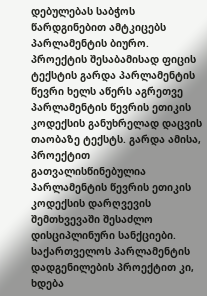დებულებას საბჭოს წარდგინებით ამტკიცებს პარლამენტის ბიურო. პროექტის შესაბამისად ფიცის ტექსტის გარდა პარლამენტის წევრი ხელს აწერს აგრეთვე პარლამენტის წევრის ეთიკის კოდექსის განუხრელად დაცვის თაობაზე ტექსტს. გარდა ამისა, პროექტით გათვალისწინებულია პარლამენტის წევრის ეთიკის კოდექსის დარღვევის შემთხვევაში შესაძლო დისციპლინური სანქციები.
საქართველოს პარლამენტის დადგენილების პროექტით კი, ხდება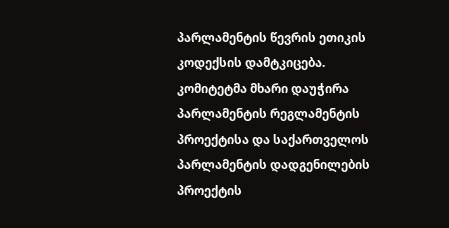პარლამენტის წევრის ეთიკის კოდექსის დამტკიცება.
კომიტეტმა მხარი დაუჭირა პარლამენტის რეგლამენტის პროექტისა და საქართველოს პარლამენტის დადგენილების პროექტის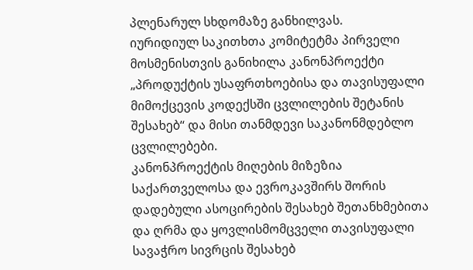პლენარულ სხდომაზე განხილვას.
იურიდიულ საკითხთა კომიტეტმა პირველი მოსმენისთვის განიხილა კანონპროექტი „პროდუქტის უსაფრთხოებისა და თავისუფალი მიმოქცევის კოდექსში ცვლილების შეტანის შესახებ“ და მისი თანმდევი საკანონმდებლო ცვლილებები.
კანონპროექტის მიღების მიზეზია საქართველოსა და ევროკავშირს შორის დადებული ასოცირების შესახებ შეთანხმებითა და ღრმა და ყოვლისმომცველი თავისუფალი სავაჭრო სივრცის შესახებ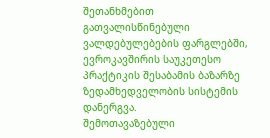შეთანხმებით გათვალისწინებული ვალდებულებების ფარგლებში, ევროკავშირის საუკეთესო პრაქტიკის შესაბამის ბაზარზე ზედამხედველობის სისტემის დანერგვა.
შემოთავაზებული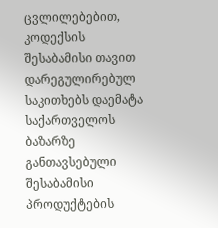ცვლილებებით, კოდექსის შესაბამისი თავით დარეგულირებულ საკითხებს დაემატა საქართველოს ბაზარზე განთავსებული შესაბამისი პროდუქტების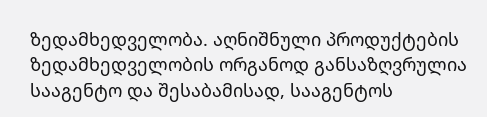ზედამხედველობა. აღნიშნული პროდუქტების ზედამხედველობის ორგანოდ განსაზღვრულია სააგენტო და შესაბამისად, სააგენტოს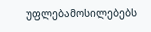უფლებამოსილებებს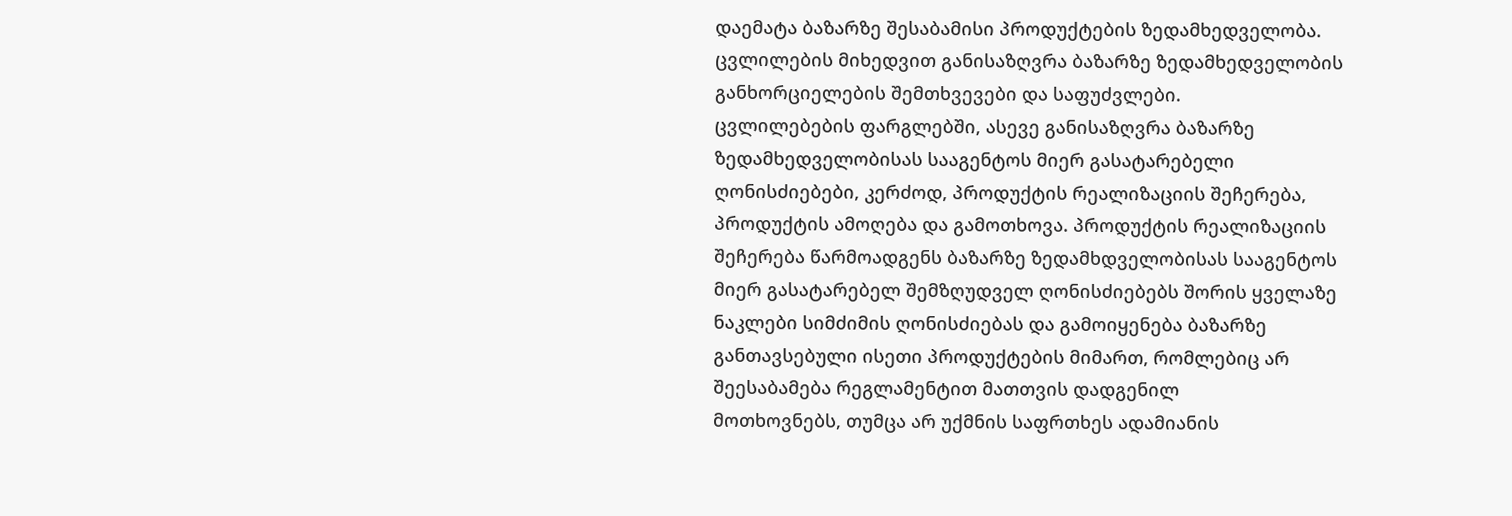დაემატა ბაზარზე შესაბამისი პროდუქტების ზედამხედველობა. ცვლილების მიხედვით განისაზღვრა ბაზარზე ზედამხედველობის განხორციელების შემთხვევები და საფუძვლები.
ცვლილებების ფარგლებში, ასევე განისაზღვრა ბაზარზე ზედამხედველობისას სააგენტოს მიერ გასატარებელი ღონისძიებები, კერძოდ, პროდუქტის რეალიზაციის შეჩერება, პროდუქტის ამოღება და გამოთხოვა. პროდუქტის რეალიზაციის შეჩერება წარმოადგენს ბაზარზე ზედამხდველობისას სააგენტოს მიერ გასატარებელ შემზღუდველ ღონისძიებებს შორის ყველაზე ნაკლები სიმძიმის ღონისძიებას და გამოიყენება ბაზარზე განთავსებული ისეთი პროდუქტების მიმართ, რომლებიც არ შეესაბამება რეგლამენტით მათთვის დადგენილ
მოთხოვნებს, თუმცა არ უქმნის საფრთხეს ადამიანის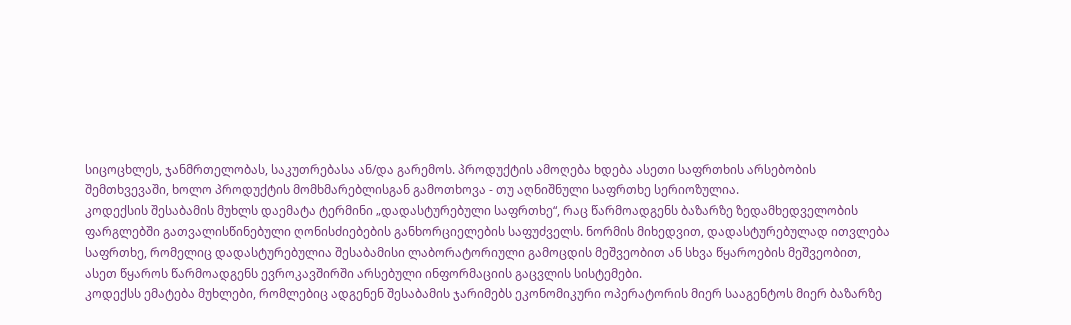სიცოცხლეს, ჯანმრთელობას, საკუთრებასა ან/და გარემოს. პროდუქტის ამოღება ხდება ასეთი საფრთხის არსებობის შემთხვევაში, ხოლო პროდუქტის მომხმარებლისგან გამოთხოვა - თუ აღნიშნული საფრთხე სერიოზულია.
კოდექსის შესაბამის მუხლს დაემატა ტერმინი „დადასტურებული საფრთხე“, რაც წარმოადგენს ბაზარზე ზედამხედველობის ფარგლებში გათვალისწინებული ღონისძიებების განხორციელების საფუძველს. ნორმის მიხედვით, დადასტურებულად ითვლება საფრთხე, რომელიც დადასტურებულია შესაბამისი ლაბორატორიული გამოცდის მეშვეობით ან სხვა წყაროების მეშვეობით, ასეთ წყაროს წარმოადგენს ევროკავშირში არსებული ინფორმაციის გაცვლის სისტემები.
კოდექსს ემატება მუხლები, რომლებიც ადგენენ შესაბამის ჯარიმებს ეკონომიკური ოპერატორის მიერ სააგენტოს მიერ ბაზარზე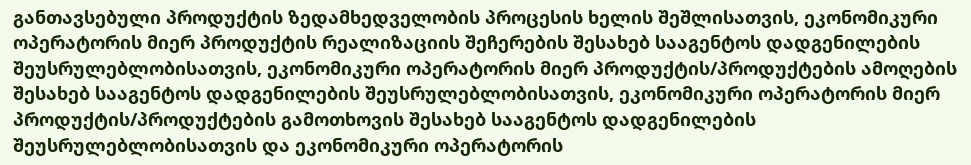განთავსებული პროდუქტის ზედამხედველობის პროცესის ხელის შეშლისათვის, ეკონომიკური ოპერატორის მიერ პროდუქტის რეალიზაციის შეჩერების შესახებ სააგენტოს დადგენილების შეუსრულებლობისათვის, ეკონომიკური ოპერატორის მიერ პროდუქტის/პროდუქტების ამოღების შესახებ სააგენტოს დადგენილების შეუსრულებლობისათვის, ეკონომიკური ოპერატორის მიერ პროდუქტის/პროდუქტების გამოთხოვის შესახებ სააგენტოს დადგენილების შეუსრულებლობისათვის და ეკონომიკური ოპერატორის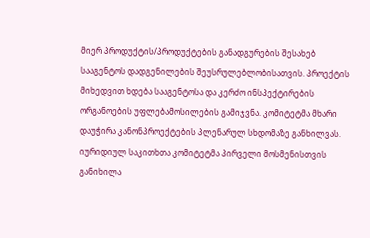მიერ პროდუქტის/პროდუქტების განადგურების შესახებ სააგენტოს დადგენილების შეუსრულებლობისათვის. პროექტის მიხედვით ხდება სააგენტოსა და კერძო ინსპექტირების ორგანოების უფლებამოსილების გამიჯვნა. კომიტეტმა მხარი დაუჭირა კანონპროექტების პლენარულ სხდომაზე განხილვას.
იურიდიულ საკითხთა კომიტეტმა პირველი მოსმენისთვის განიხილა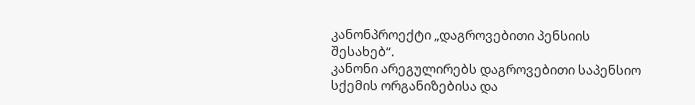კანონპროექტი „დაგროვებითი პენსიის შესახებ“.
კანონი არეგულირებს დაგროვებითი საპენსიო სქემის ორგანიზებისა და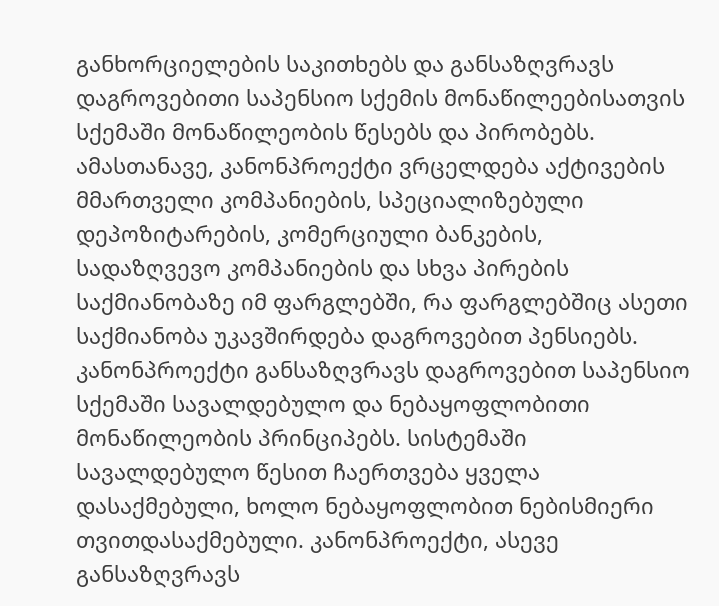განხორციელების საკითხებს და განსაზღვრავს დაგროვებითი საპენსიო სქემის მონაწილეებისათვის სქემაში მონაწილეობის წესებს და პირობებს. ამასთანავე, კანონპროექტი ვრცელდება აქტივების მმართველი კომპანიების, სპეციალიზებული დეპოზიტარების, კომერციული ბანკების, სადაზღვევო კომპანიების და სხვა პირების საქმიანობაზე იმ ფარგლებში, რა ფარგლებშიც ასეთი საქმიანობა უკავშირდება დაგროვებით პენსიებს.
კანონპროექტი განსაზღვრავს დაგროვებით საპენსიო სქემაში სავალდებულო და ნებაყოფლობითი მონაწილეობის პრინციპებს. სისტემაში სავალდებულო წესით ჩაერთვება ყველა დასაქმებული, ხოლო ნებაყოფლობით ნებისმიერი თვითდასაქმებული. კანონპროექტი, ასევე განსაზღვრავს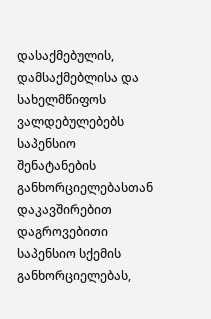დასაქმებულის, დამსაქმებლისა და სახელმწიფოს ვალდებულებებს საპენსიო შენატანების განხორციელებასთან დაკავშირებით
დაგროვებითი საპენსიო სქემის განხორციელებას,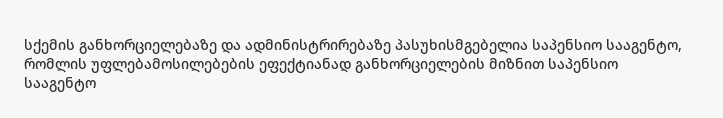სქემის განხორციელებაზე და ადმინისტრირებაზე პასუხისმგებელია საპენსიო სააგენტო, რომლის უფლებამოსილებების ეფექტიანად განხორციელების მიზნით საპენსიო სააგენტო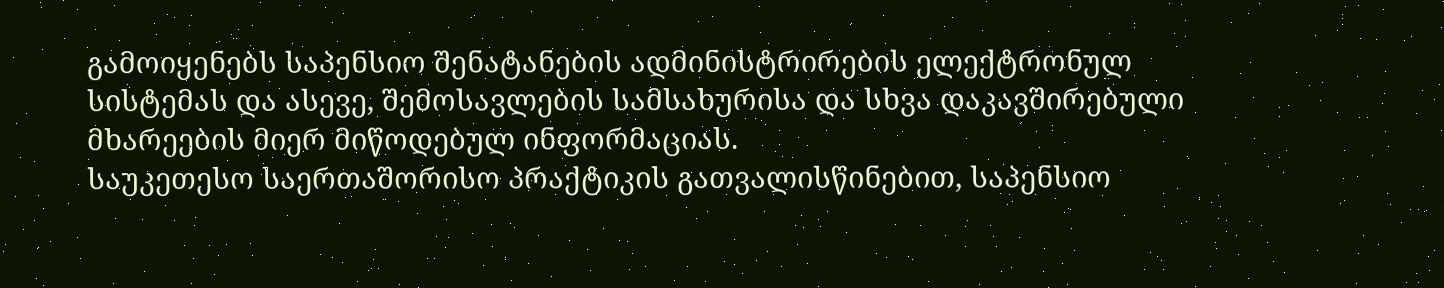გამოიყენებს საპენსიო შენატანების ადმინისტრირების ელექტრონულ სისტემას და ასევე, შემოსავლების სამსახურისა და სხვა დაკავშირებული მხარეების მიერ მიწოდებულ ინფორმაციას.
საუკეთესო საერთაშორისო პრაქტიკის გათვალისწინებით, საპენსიო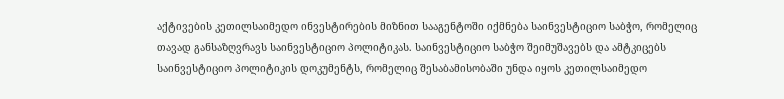აქტივების კეთილსაიმედო ინვესტირების მიზნით სააგენტოში იქმნება საინვესტიციო საბჭო, რომელიც თავად განსაზღვრავს საინვესტიციო პოლიტიკას. საინვესტიციო საბჭო შეიმუშავებს და ამტკიცებს საინვესტიციო პოლიტიკის დოკუმენტს, რომელიც შესაბამისობაში უნდა იყოს კეთილსაიმედო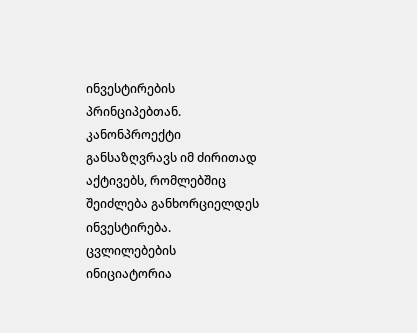ინვესტირების პრინციპებთან.
კანონპროექტი განსაზღვრავს იმ ძირითად აქტივებს, რომლებშიც შეიძლება განხორციელდეს ინვესტირება. ცვლილებების ინიციატორია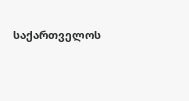საქართველოს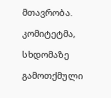მთავრობა.
კომიტეტმა, სხდომაზე გამოთქმული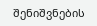შენიშვნების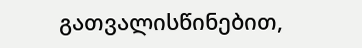გათვალისწინებით,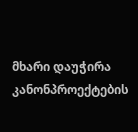მხარი დაუჭირა კანონპროექტების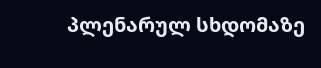პლენარულ სხდომაზე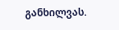განხილვას.